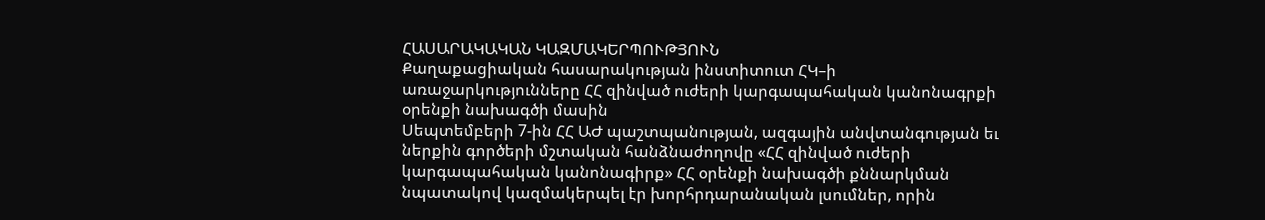ՀԱՍԱՐԱԿԱԿԱՆ ԿԱԶՄԱԿԵՐՊՈՒԹՅՈՒՆ
Քաղաքացիական հասարակության ինստիտուտ ՀԿ–ի առաջարկությունները ՀՀ զինված ուժերի կարգապահական կանոնագրքի օրենքի նախագծի մասին
Սեպտեմբերի 7-ին ՀՀ ԱԺ պաշտպանության, ազգային անվտանգության եւ ներքին գործերի մշտական հանձնաժողովը «ՀՀ զինված ուժերի կարգապահական կանոնագիրք» ՀՀ օրենքի նախագծի քննարկման նպատակով կազմակերպել էր խորհրդարանական լսումներ, որին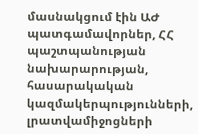մասնակցում էին ԱԺ պատգամավորներ, ՀՀ պաշտպանության նախարարության, հասարակական կազմակերպությունների, լրատվամիջոցների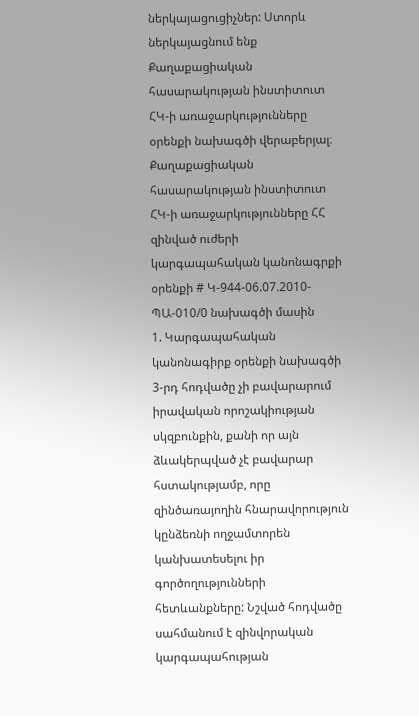ներկայացուցիչներ: Ստորև ներկայացնում ենք Քաղաքացիական հասարակության ինստիտուտ ՀԿ-ի առաջարկությունները օրենքի նախագծի վերաբերյալ։
Քաղաքացիական հասարակության ինստիտուտ ՀԿ-ի առաջարկությունները ՀՀ զինված ուժերի կարգապահական կանոնագրքի օրենքի # Կ-944-06.07.2010-ՊԱ-010/0 նախագծի մասին
1. Կարգապահական կանոնագիրք օրենքի նախագծի 3-րդ հոդվածը չի բավարարում իրավական որոշակիության սկզբունքին, քանի որ այն ձևակերպված չէ բավարար հստակությամբ, որը զինծառայողին հնարավորություն կընձեռնի ողջամտորեն կանխատեսելու իր գործողությունների հետևանքները: Նշված հոդվածը սահմանում է զինվորական կարգապահության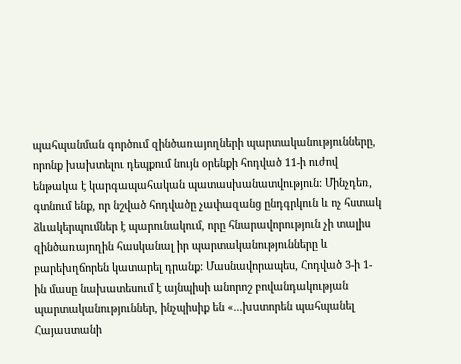պահպանման գործում զինծառայողների պարտականությունները, որոնք խախտելու դեպքում նույն օրենքի հոդված 11-ի ուժով ենթակա է կարգապահական պատասխանատվություն: Մինչդեռ, գտնում ենք, որ նշված հոդվածը չափազանց ընդգրկուն և ոչ հստակ ձևակերպումներ է պարունակում, որը հնարավորություն չի տալիս զինծառայողին հասկանալ իր պարտականությունները և բարեխղճորեն կատարել դրանք: Մասնավորապես, Հոդված 3-ի 1-ին մասը նախատեսում է այնպիսի անորոշ բովանդակության պարտականություններ, ինչպիսիք են «...խuտորեն պահպանել Հայաuտանի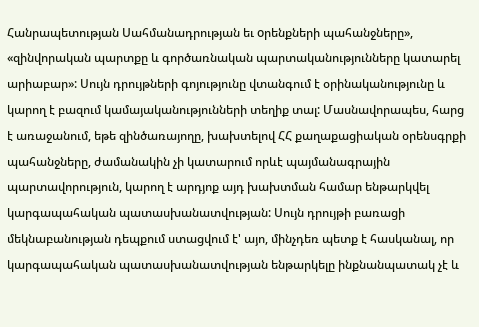Հանրապետության Uահմանադրության եւ oրենքների պահանջները», «զինվորական պարտքը և գործառնական պարտականությունները կատարել արիաբար»: Սույն դրույթների գոյությունը վտանգում է օրինականությունը և կարող է բազում կամայականությունների տեղիք տալ: Մասնավորապես, հարց է առաջանում, եթե զինծառայողը, խախտելով ՀՀ քաղաքացիական օրենսգրքի պահանջները, ժամանակին չի կատարում որևէ պայմանագրային պարտավորություն, կարող է արդյոք այդ խախտման համար ենթարկվել կարգապահական պատասխանատվության: Սույն դրույթի բառացի մեկնաբանության դեպքում ստացվում է' այո, մինչդեռ պետք է հասկանալ, որ կարգապահական պատասխանատվության ենթարկելը ինքնանպատակ չէ և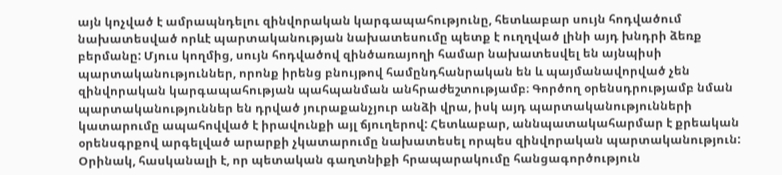այն կոչված է ամրապնդելու զինվորական կարգապահությունը, հետևաբար սույն հոդվածում նախատեսված որևէ պարտականության նախատեսումը պետք է ուղղված լինի այդ խնդրի ձեռք բերմանը: Մյուս կողմից, սույն հոդվածով զինծառայողի համար նախատեսվել են այնպիսի պարտականություններ, որոնք իրենց բնույթով համընդհանրական են և պայմանավորված չեն զինվորական կարգապահության պահպանման անհրաժեշտությամբ։ Գործող օրենսդրությամբ նման պարտականություններ են դրված յուրաքանչյուր անձի վրա, իսկ այդ պարտականությունների կատարումը ապահովված է իրավունքի այլ ճյուղերով: Հետևաբար, աննպատակահարմար է քրեական օրենսգրքով արգելված արարքի չկատարումը նախատեսել որպես զինվորական պարտականություն: Օրինակ, հասկանալի է, որ պետական գաղտնիքի հրապարակումը հանցագործություն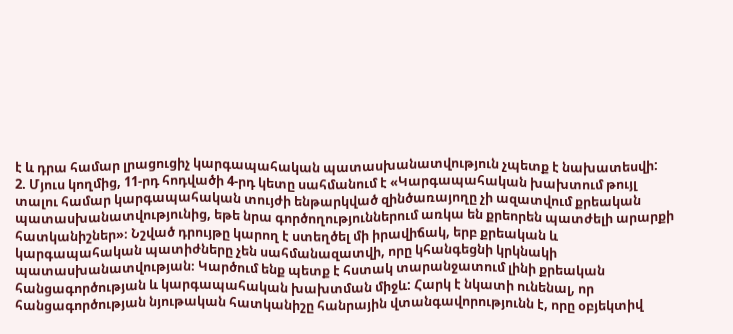է և դրա համար լրացուցիչ կարգապահական պատասխանատվություն չպետք է նախատեսվի:
2. Մյուս կողմից, 11-րդ հոդվածի 4-րդ կետը սահմանում է «Կարգապահական խախտում թույլ տալու համար կարգապահական տույժի ենթարկված զինծառայողը չի ազատվում քրեական պատասխանատվությունից, եթե նրա գործողություններում առկա են քրեորեն պատժելի արարքի հատկանիշներ»։ Նշված դրույթը կարող է ստեղծել մի իրավիճակ, երբ քրեական և կարգապահական պատիժները չեն սահմանազատվի, որը կհանգեցնի կրկնակի պատասխանատվության։ Կարծում ենք պետք է հստակ տարանջատում լինի քրեական հանցագործության և կարգապահական խախտման միջև: Հարկ է նկատի ունենալ, որ հանցագործության նյութական հատկանիշը հանրային վտանգավորությունն է, որը օբյեկտիվ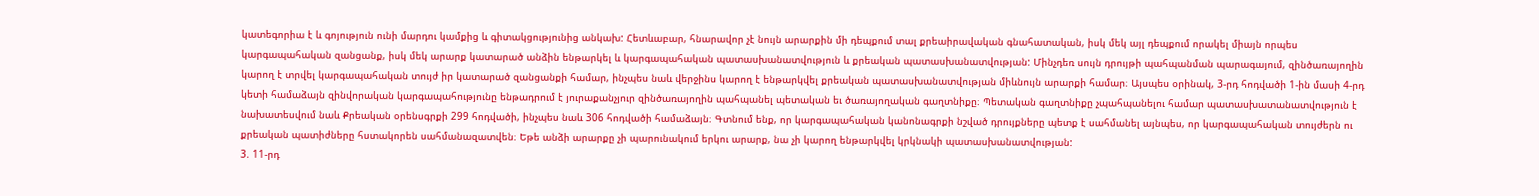կատեգորիա է և գոյություն ունի մարդու կամքից և գիտակցությունից անկախ: Հետևաբար, հնարավոր չէ նույն արարքին մի դեպքում տալ քրեաիրավական գնահատական, իսկ մեկ այլ դեպքում որակել միայն որպես կարգապահական զանցանք, իսկ մեկ արարք կատարած անձին ենթարկել և կարգապահական պատասխանատվություն և քրեական պատասխանատվության: Մինչդեռ սույն դրույթի պահպանման պարագայում, զինծառայողին կարող է տրվել կարգապահական տույժ իր կատարած զանցանքի համար, ինչպես նաև վերջինս կարող է ենթարկվել քրեական պատասխանատվության միևնույն արարքի համար։ Այսպես օրինակ, 3-րդ հոդվածի 1-ին մասի 4-րդ կետի համաձայն զինվորական կարգապահությունը ենթադրում է յուրաքանչյուր զինծառայողին պահպանել պետական եւ ծառայողական գաղտնիքը։ Պետական գաղտնիքը չպահպանելու համար պատասխատանատվություն է նախատեսվում նաև Քրեական օրենսգրքի 299 հոդվածի, ինչպես նաև 306 հոդվածի համաձայն։ Գտնում ենք, որ կարգապահական կանոնագրքի նշված դրույքները պետք է սահմանել այնպես, որ կարգապահական տույժերն ու քրեական պատիժները հստակորեն սահմանազատվեն։ Եթե անձի արարքը չի պարունակում երկու արարք, նա չի կարող ենթարկվել կրկնակի պատասխանատվության:
3. 11-րդ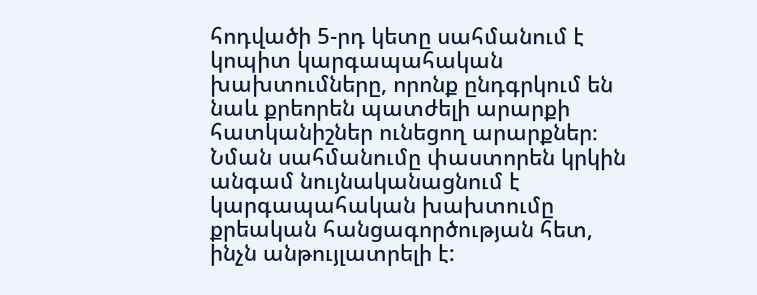հոդվածի 5-րդ կետը սահմանում է կոպիտ կարգապահական խախտումները, որոնք ընդգրկում են նաև քրեորեն պատժելի արարքի հատկանիշներ ունեցող արարքներ։ Նման սահմանումը փաստորեն կրկին անգամ նույնականացնում է կարգապահական խախտումը քրեական հանցագործության հետ, ինչն անթույլատրելի է: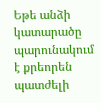Եթե անձի կատարածը պարունակում է քրեորեն պատժելի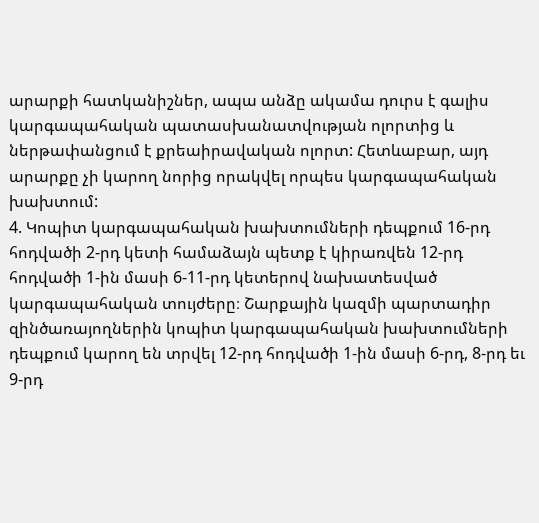արարքի հատկանիշներ, ապա անձը ակամա դուրս է գալիս կարգապահական պատասխանատվության ոլորտից և ներթափանցում է քրեաիրավական ոլորտ: Հետևաբար, այդ արարքը չի կարող նորից որակվել որպես կարգապահական խախտում:
4. Կոպիտ կարգապահական խախտումների դեպքում 16-րդ հոդվածի 2-րդ կետի համաձայն պետք է կիրառվեն 12-րդ հոդվածի 1-ին մասի 6-11-րդ կետերով նախատեսված կարգապահական տույժերը։ Շարքային կազմի պարտադիր զինծառայողներին կոպիտ կարգապահական խախտումների դեպքում կարող են տրվել 12-րդ հոդվածի 1-ին մասի 6-րդ, 8-րդ եւ 9-րդ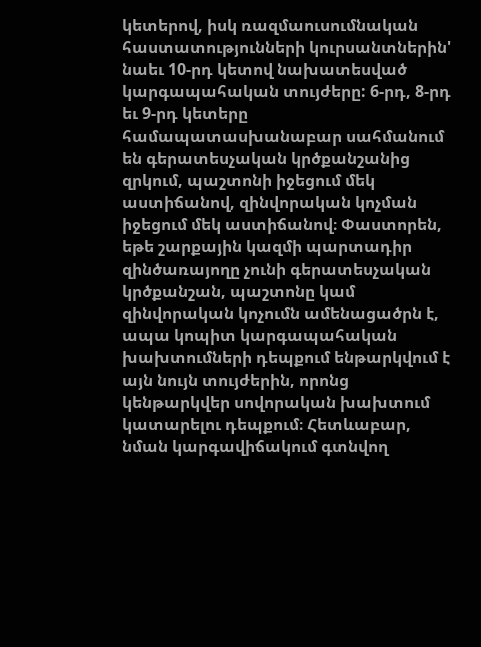կետերով, իսկ ռազմաուսումնական հաստատությունների կուրսանտներին' նաեւ 10-րդ կետով նախատեսված կարգապահական տույժերը: 6-րդ, 8-րդ եւ 9-րդ կետերը համապատասխանաբար սահմանում են գերատեսչական կրծքանշանից զրկում, պաշտոնի իջեցում մեկ աստիճանով, զինվորական կոչման իջեցում մեկ աստիճանով։ Փաստորեն, եթե շարքային կազմի պարտադիր զինծառայողը չունի գերատեսչական կրծքանշան, պաշտոնը կամ զինվորական կոչումն ամենացածրն է, ապա կոպիտ կարգապահական խախտումների դեպքում ենթարկվում է այն նույն տույժերին, որոնց կենթարկվեր սովորական խախտում կատարելու դեպքում։ Հետևաբար, նման կարգավիճակում գտնվող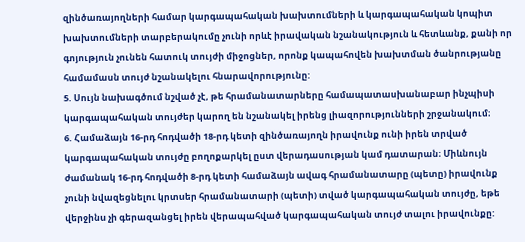զինծառայողների համար կարգապահական խախտումների և կարգապահական կոպիտ խախտումների տարբերակումը չունի որևէ իրավական նշանակություն և հետևանք, քանի որ գոյություն չունեն հատուկ տույժի միջոցներ, որոնք կապահովեն խախտման ծանրությանը համամասն տույժ նշանակելու հնարավորությունը:
5. Սույն նախագծում նշված չէ, թե հրամանատարները համապատասխանաբար ինչպիսի կարգապահական տույժեր կարող են նշանակել իրենց լիազորությունների շրջանակում։
6. Համաձայն 16-րդ հոդվածի 18-րդ կետի զինծառայողն իրավունք ունի իրեն տրված կարգապահական տույժը բողոքարկել ըստ վերադասության կամ դատարան։ Միևնույն ժամանակ 16-րդ հոդվածի 8-րդ կետի համաձայն ավագ հրամանատարը (պետը) իրավունք չունի նվազեցնելու կրտuեր հրամանատարի (պետի) տված կարգապահական տույժը, եթե վերջինu չի գերազանցել իրեն վերապահված կարգապահական տույժ տալու իրավունքը: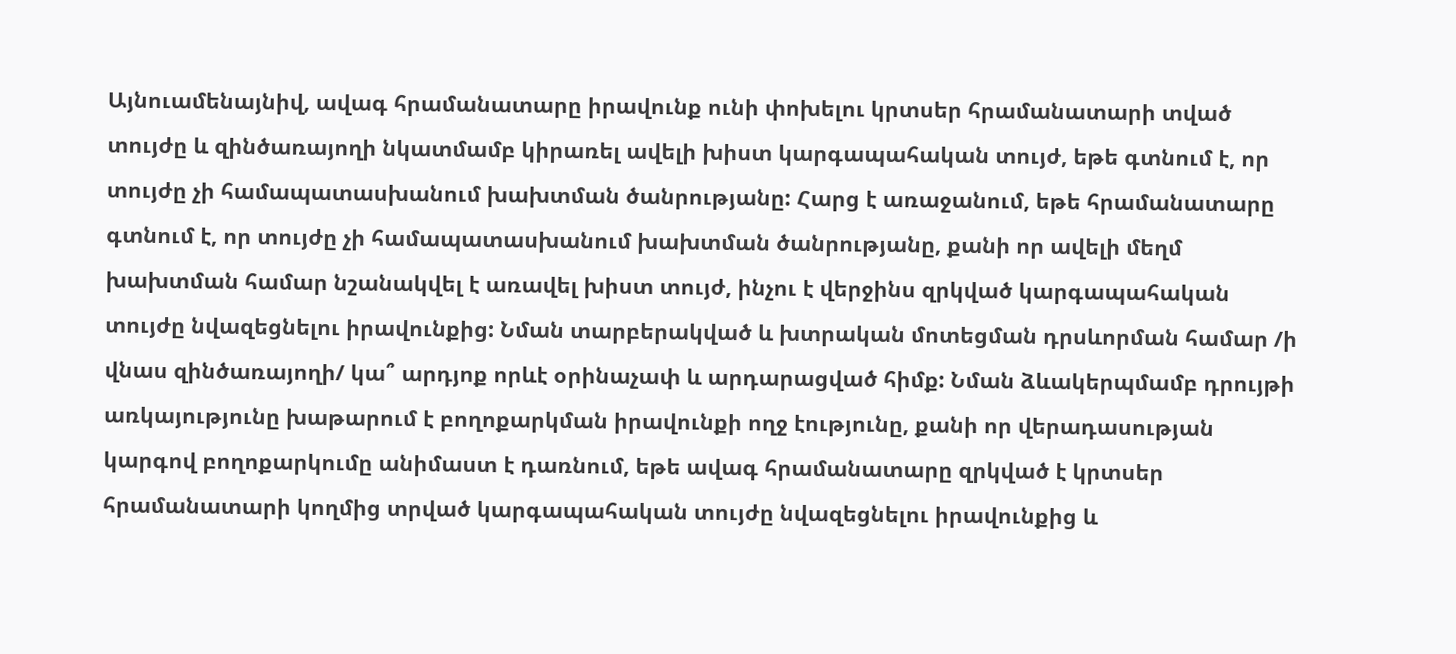Այնուամենայնիվ, ավագ հրամանատարը իրավունք ունի փոխելու կրտսեր հրամանատարի տված տույժը և զինծառայողի նկատմամբ կիրառել ավելի խիստ կարգապահական տույժ, եթե գտնում է, որ տույժը չի համապատասխանում խախտման ծանրությանը: Հարց է առաջանում, եթե հրամանատարը գտնում է, որ տույժը չի համապատասխանում խախտման ծանրությանը, քանի որ ավելի մեղմ խախտման համար նշանակվել է առավել խիստ տույժ, ինչու է վերջինս զրկված կարգապահական տույժը նվազեցնելու իրավունքից: Նման տարբերակված և խտրական մոտեցման դրսևորման համար /ի վնաս զինծառայողի/ կա՞ արդյոք որևէ օրինաչափ և արդարացված հիմք: Նման ձևակերպմամբ դրույթի առկայությունը խաթարում է բողոքարկման իրավունքի ողջ էությունը, քանի որ վերադասության կարգով բողոքարկումը անիմաստ է դառնում, եթե ավագ հրամանատարը զրկված է կրտսեր հրամանատարի կողմից տրված կարգապահական տույժը նվազեցնելու իրավունքից և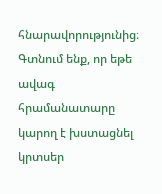հնարավորությունից։ Գտնում ենք, որ եթե ավագ հրամանատարը կարող է խստացնել կրտսեր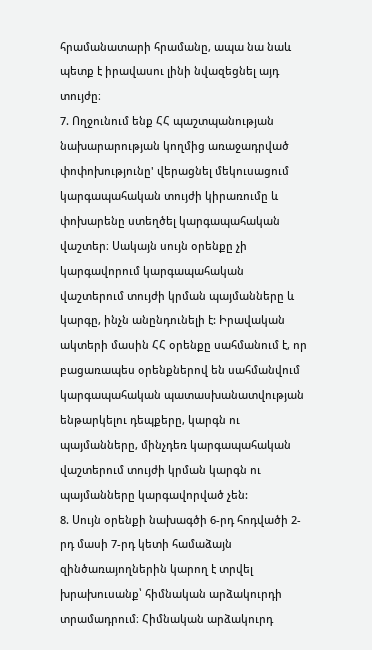հրամանատարի հրամանը, ապա նա նաև պետք է իրավասու լինի նվազեցնել այդ տույժը։
7. Ողջունում ենք ՀՀ պաշտպանության նախարարության կողմից առաջադրված փոփոխությունը' վերացնել մեկուսացում կարգապահական տույժի կիրառումը և փոխարենը ստեղծել կարգապահական վաշտեր։ Սակայն սույն օրենքը չի կարգավորում կարգապահական վաշտերում տույժի կրման պայմանները և կարգը, ինչն անընդունելի է: Իրավական ակտերի մասին ՀՀ օրենքը սահմանում է, որ բացառապես օրենքներով են սահմանվում կարգապահական պատասխանատվության ենթարկելու դեպքերը, կարգն ու պայմանները, մինչդեռ կարգապահական վաշտերում տույժի կրման կարգն ու պայմանները կարգավորված չեն:
8. Սույն օրենքի նախագծի 6-րդ հոդվածի 2-րդ մասի 7-րդ կետի համաձայն զինծառայողներին կարող է տրվել խրախուսանք՝ հիմնական արձակուրդի տրամադրում։ Հիմնական արձակուրդ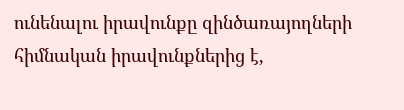ունենալու իրավունքը զինծառայողների հիմնական իրավունքներից է,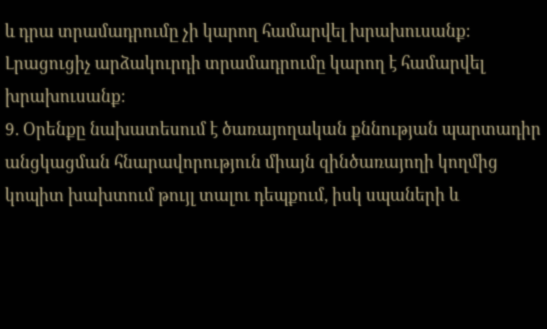և դրա տրամադրումը չի կարող համարվել խրախուսանք։ Լրացուցիչ արձակուրդի տրամադրումը կարող է համարվել խրախուսանք։
9. Օրենքը նախատեսում է ծառայողական քննության պարտադիր անցկացման հնարավորություն միայն զինծառայողի կողմից կոպիտ խախտում թույլ տալու դեպքում, իսկ սպաների և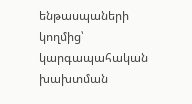ենթասպաների կողմից՝ կարգապահական խախտման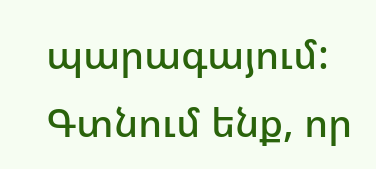պարագայում: Գտնում ենք, որ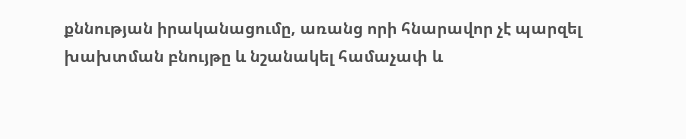քննության իրականացումը, առանց որի հնարավոր չէ պարզել խախտման բնույթը և նշանակել համաչափ և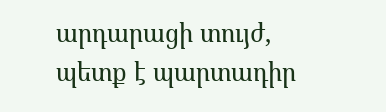արդարացի տույժ, պետք է պարտադիր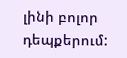լինի բոլոր դեպքերում: